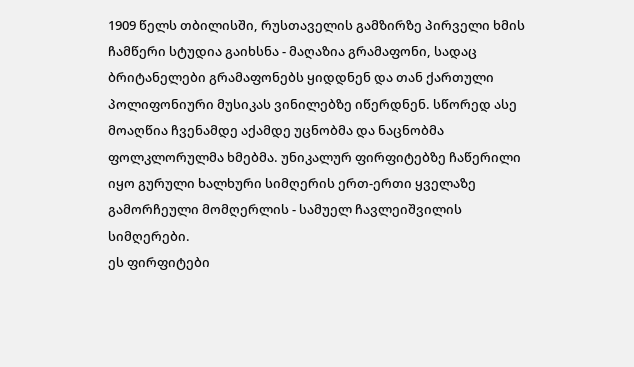1909 წელს თბილისში, რუსთაველის გამზირზე პირველი ხმის ჩამწერი სტუდია გაიხსნა - მაღაზია გრამაფონი, სადაც ბრიტანელები გრამაფონებს ყიდდნენ და თან ქართული პოლიფონიური მუსიკას ვინილებზე იწერდნენ. სწორედ ასე მოაღწია ჩვენამდე აქამდე უცნობმა და ნაცნობმა ფოლკლორულმა ხმებმა. უნიკალურ ფირფიტებზე ჩაწერილი იყო გურული ხალხური სიმღერის ერთ-ერთი ყველაზე გამორჩეული მომღერლის - სამუელ ჩავლეიშვილის სიმღერები.
ეს ფირფიტები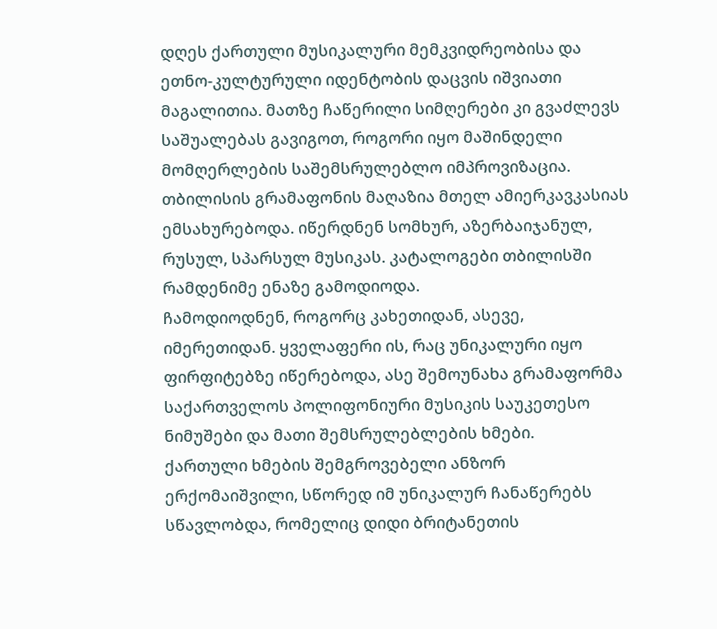დღეს ქართული მუსიკალური მემკვიდრეობისა და ეთნო-კულტურული იდენტობის დაცვის იშვიათი მაგალითია. მათზე ჩაწერილი სიმღერები კი გვაძლევს საშუალებას გავიგოთ, როგორი იყო მაშინდელი მომღერლების საშემსრულებლო იმპროვიზაცია.
თბილისის გრამაფონის მაღაზია მთელ ამიერკავკასიას ემსახურებოდა. იწერდნენ სომხურ, აზერბაიჯანულ, რუსულ, სპარსულ მუსიკას. კატალოგები თბილისში რამდენიმე ენაზე გამოდიოდა.
ჩამოდიოდნენ, როგორც კახეთიდან, ასევე, იმერეთიდან. ყველაფერი ის, რაც უნიკალური იყო ფირფიტებზე იწერებოდა, ასე შემოუნახა გრამაფორმა საქართველოს პოლიფონიური მუსიკის საუკეთესო ნიმუშები და მათი შემსრულებლების ხმები.
ქართული ხმების შემგროვებელი ანზორ ერქომაიშვილი, სწორედ იმ უნიკალურ ჩანაწერებს სწავლობდა, რომელიც დიდი ბრიტანეთის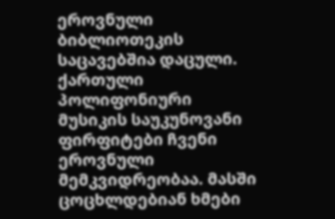ეროვნული ბიბლიოთეკის საცავებშია დაცული.
ქართული პოლიფონიური მუსიკის საუკუნოვანი ფირფიტები ჩვენი ეროვნული მემკვიდრეობაა. მასში ცოცხლდებიან ხმები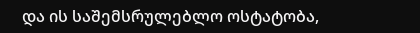და ის საშემსრულებლო ოსტატობა,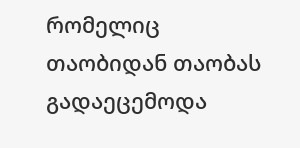რომელიც თაობიდან თაობას გადაეცემოდა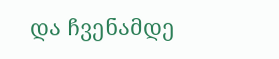და ჩვენამდე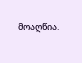მოაღწია.